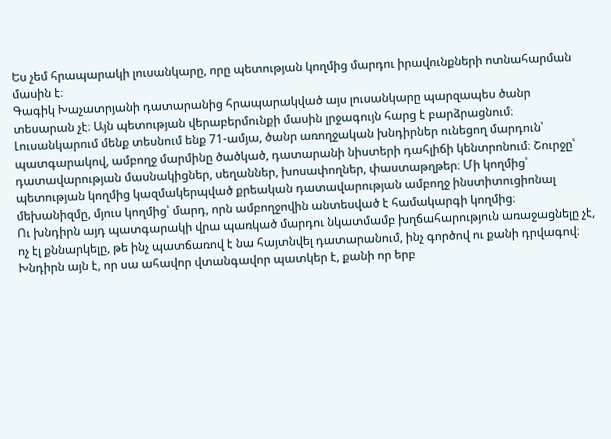Ես չեմ հրապարակի լուսանկարը, որը պետության կողմից մարդու իրավունքների ոտնահարման մասին է։
Գագիկ Խաչատրյանի դատարանից հրապարակված այս լուսանկարը պարզապես ծանր տեսարան չէ։ Այն պետության վերաբերմունքի մասին լրջագույն հարց է բարձրացնում։
Լուսանկարում մենք տեսնում ենք 71-ամյա, ծանր առողջական խնդիրներ ունեցող մարդուն՝ պատգարակով, ամբողջ մարմինը ծածկած, դատարանի նիստերի դահլիճի կենտրոնում։ Շուրջը՝ դատավարության մասնակիցներ, սեղաններ, խոսափողներ, փաստաթղթեր։ Մի կողմից՝ պետության կողմից կազմակերպված քրեական դատավարության ամբողջ ինստիտուցիոնալ մեխանիզմը, մյուս կողմից՝ մարդ, որն ամբողջովին անտեսված է համակարգի կողմից։
Ու խնդիրն այդ պատգարակի վրա պառկած մարդու նկատմամբ խղճահարություն առաջացնելը չէ, ոչ էլ քննարկելը, թե ինչ պատճառով է նա հայտնվել դատարանում, ինչ գործով ու քանի դրվագով։ Խնդիրն այն է, որ սա ահավոր վտանգավոր պատկեր է, քանի որ երբ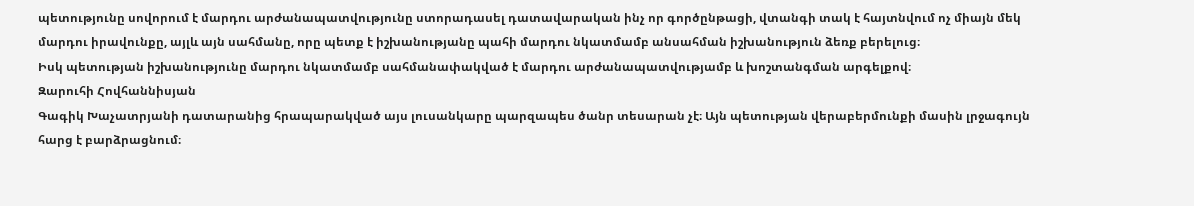պետությունը սովորում է մարդու արժանապատվությունը ստորադասել դատավարական ինչ որ գործընթացի, վտանգի տակ է հայտնվում ոչ միայն մեկ մարդու իրավունքը, այլև այն սահմանը, որը պետք է իշխանությանը պահի մարդու նկատմամբ անսահման իշխանություն ձեռք բերելուց։
Իսկ պետության իշխանությունը մարդու նկատմամբ սահմանափակված է մարդու արժանապատվությամբ և խոշտանգման արգելքով։
Զարուհի Հովհաննիսյան
Գագիկ Խաչատրյանի դատարանից հրապարակված այս լուսանկարը պարզապես ծանր տեսարան չէ։ Այն պետության վերաբերմունքի մասին լրջագույն հարց է բարձրացնում։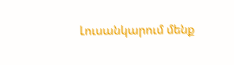Լուսանկարում մենք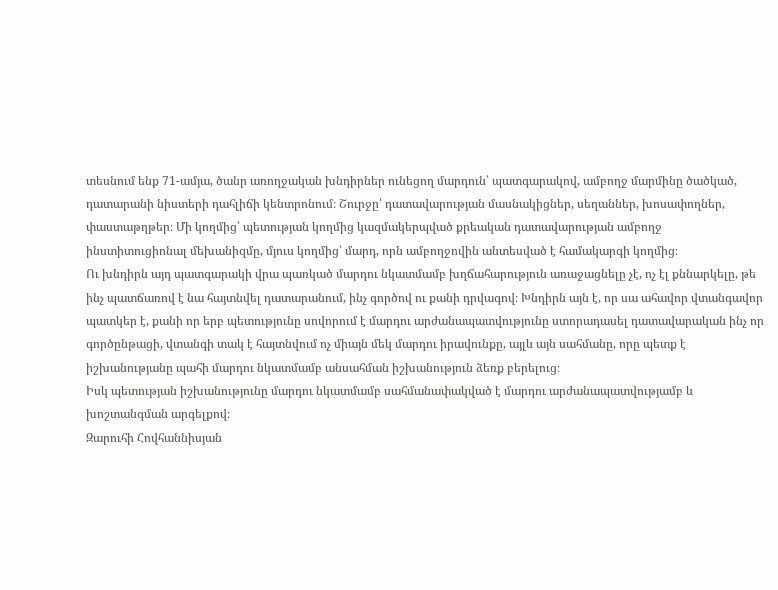տեսնում ենք 71-ամյա, ծանր առողջական խնդիրներ ունեցող մարդուն՝ պատգարակով, ամբողջ մարմինը ծածկած, դատարանի նիստերի դահլիճի կենտրոնում։ Շուրջը՝ դատավարության մասնակիցներ, սեղաններ, խոսափողներ, փաստաթղթեր։ Մի կողմից՝ պետության կողմից կազմակերպված քրեական դատավարության ամբողջ ինստիտուցիոնալ մեխանիզմը, մյուս կողմից՝ մարդ, որն ամբողջովին անտեսված է համակարգի կողմից։
Ու խնդիրն այդ պատգարակի վրա պառկած մարդու նկատմամբ խղճահարություն առաջացնելը չէ, ոչ էլ քննարկելը, թե ինչ պատճառով է նա հայտնվել դատարանում, ինչ գործով ու քանի դրվագով։ Խնդիրն այն է, որ սա ահավոր վտանգավոր պատկեր է, քանի որ երբ պետությունը սովորում է մարդու արժանապատվությունը ստորադասել դատավարական ինչ որ գործընթացի, վտանգի տակ է հայտնվում ոչ միայն մեկ մարդու իրավունքը, այլև այն սահմանը, որը պետք է իշխանությանը պահի մարդու նկատմամբ անսահման իշխանություն ձեռք բերելուց։
Իսկ պետության իշխանությունը մարդու նկատմամբ սահմանափակված է մարդու արժանապատվությամբ և խոշտանգման արգելքով։
Զարուհի Հովհաննիսյան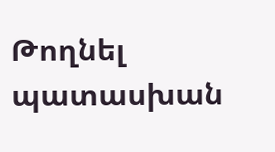Թողնել պատասխան